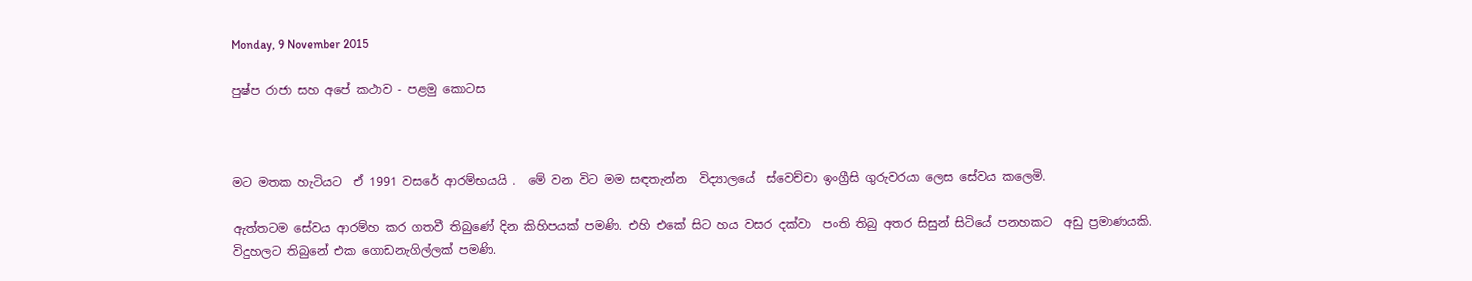Monday, 9 November 2015

පුෂ්ප රාජා සහ අපේ කථාව - පළමු කොටස



මට මතක හැටියට  ඒ 1991 වසරේ ආරම්භයයි .  මේ වන විට මම සඳතැන්න  විද්‍යාලයේ  ස්වෙච්චා ඉංග්‍රීසි ගුරුවරයා ලෙස සේවය කලෙමි.

ඇත්තටම සේවය ආරම්හ කර ගතවී තිබුණේ දින කිහිපයක් පමණි. එහි එකේ සිට හය වසර දක්වා  පංති තිබු අතර සිසුන් සිටියේ පනහකට  අඩු ප්‍රමාණයකි.   විදුහලට තිබුනේ එක ගොඩනැගිල්ලක් පමණි.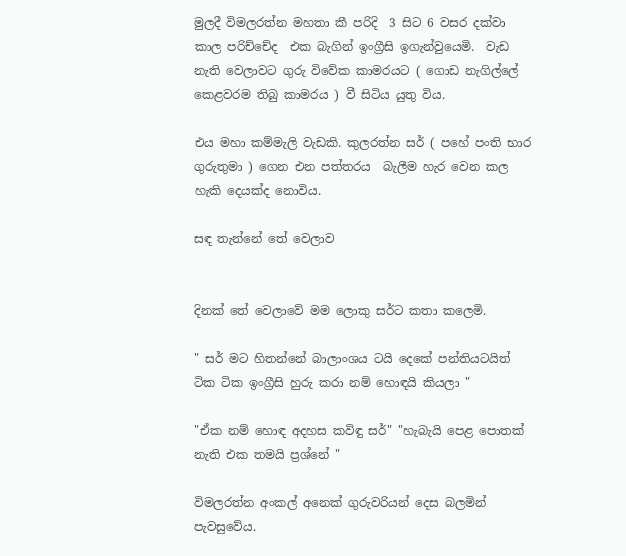මුලදී විමලරත්න මහතා කී පරිදි  3 සිට 6 වසර දක්වා කාල පරිච්චේද  එක බැගින් ඉංග්‍රීසි ඉගැන්වුයෙමි.  වැඩ නැති වෙලාවට ගුරු විවේක කාමරයට ( ගොඩ නැගිල්ලේ කෙළවරම තිබු කාමරය ) වී සිටිය යුතු විය.

එය මහා කම්මැලි වැඩකි. කුලරත්න සර් ( පහේ පංති භාර ගුරුතුමා ) ගෙන එන පත්තරය  බැලීම හැර වෙන කල හැකි දෙයක්ද නොවිය.

සඳ තැන්නේ තේ වෙලාව


දිනක් තේ වෙලාවේ මම ලොකු සර්ට කතා කලෙමි.

" සර් මට හිතන්නේ බාලාංශය ටයි දෙකේ පන්තියටයිත් ටික ටික ඉංග්‍රීසි හුරු කරා නම් හොඳයි කියලා "

"ඒක නම් හොඳ අදහස කවිඳු සර්" "හැබැයි පෙළ පොතක්   නැති එක තමයි ප්‍රශ්නේ "

විමලරත්න අංකල් අනෙක් ගුරුවරියන් දෙස බලමින් පැවසුවේය.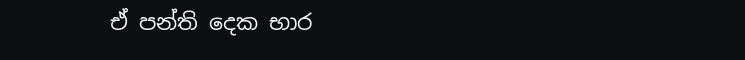ඒ පන්ති දෙක භාර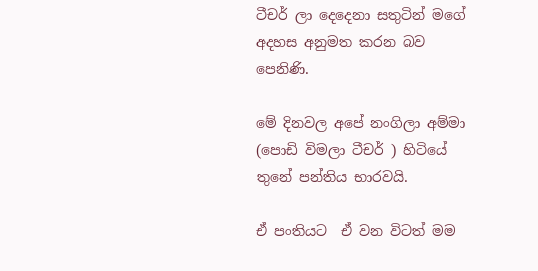ටීචර් ලා දෙදෙනා සතුටින් මගේ අදහස අනුමත කරන බව පෙනිණි.

මේ දිනවල අපේ නංගිලා අම්මා  (පොඩි විමලා ටීචර් ) හිටියේ තුනේ පන්තිය භාරවයි.

ඒ පංතියට  ඒ වන විටත් මම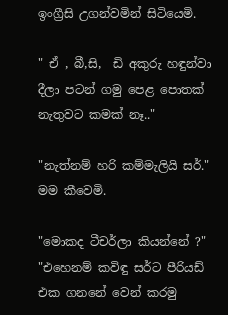ඉංග්‍රීසි උගන්වමින් සිටියෙමි.

" ඒ , බී,සි,  ඩි අකුරු හඳුන්වා දීලා පටන් ගමු පෙළ පොතක් නැතුවට කමක් නෑ.."

"නැත්නම් හරි කම්මැලියි සර්." මම කීවෙමි.

"මොකද ටීචර්ලා කියන්නේ ?" "එහෙනම් කවිඳු සර්ට පීරියඩ්  එක ගනනේ වෙන් කරමු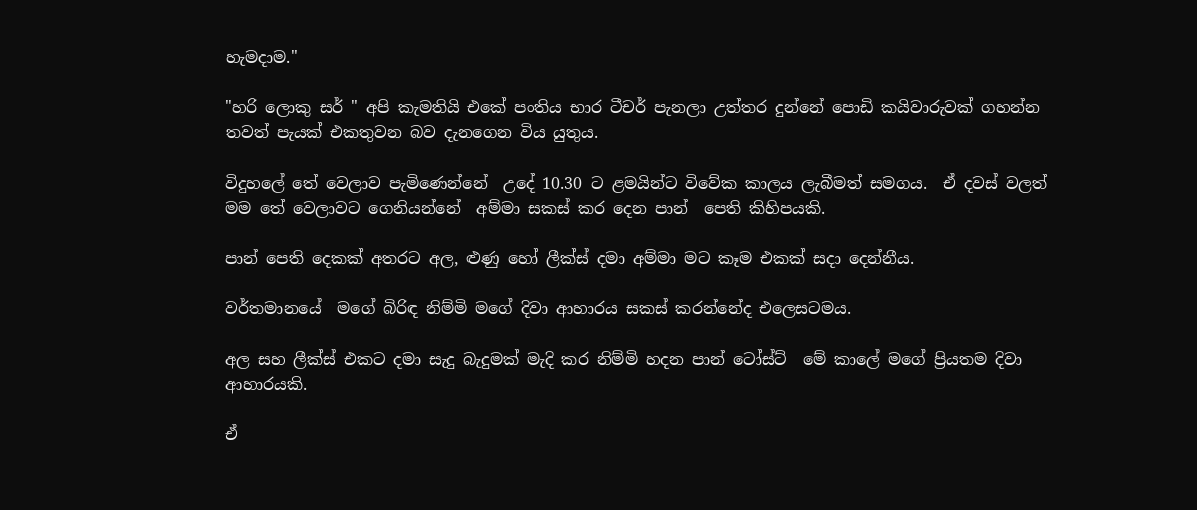හැමදාම."

"හරි ලොකු සර් " අපි කැමතියි එකේ පංතිය භාර ටීචර් පැනලා උත්තර දුන්නේ පොඩි කයිවාරුවක් ගහන්න තවත් පැයක් එකතුවන බව දැනගෙන විය යුතුය.

විදුහලේ තේ වෙලාව පැමිණෙන්නේ  උදේ 10.30 ට ළමයින්ට විවේක කාලය ලැබීමත් සමගය.  ඒ දවස් වලත් මම තේ වෙලාවට ගෙනියන්නේ  අම්මා සකස් කර දෙන පාන්  පෙති කිහිපයකි.

පාන් පෙති දෙකක් අතරට අල, ළුණු හෝ ලීක්ස් දමා අම්මා මට කෑම එකක් සදා දෙන්නීය.

වර්තමානයේ  මගේ බිරිඳ නිම්මි මගේ දිවා ආහාරය සකස් කරන්නේද එලෙසටමය.

අල සහ ලීක්ස් එකට දමා සැදු බැදුමක් මැදි කර නිම්මි හදන පාන් ටෝස්ට්  මේ කාලේ මගේ ප්‍රියතම දිවා ආහාරයකි.

ඒ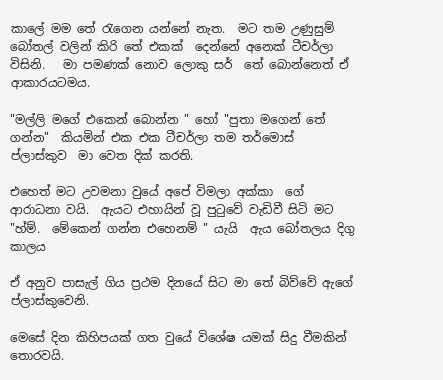කාලේ මම තේ රැගෙන යන්නේ නැත.  මට තම උණුසුම් බෝතල් වලින් කිරි තේ එකක්  දෙන්නේ අනෙක් ටීචර්ලා විසිනි.   මා පමණක් නොව ලොකු සර්  තේ බොන්නෙත් ඒ ආකාරයටමය.

"මල්ලි මගේ එකෙන් බොන්න " හෝ "පුතා මගෙන් තේ ගන්න"  කියමින් එක එක ටීචර්ලා තම තර්මොස් ප්ලාස්කුව  මා වෙත දික් කරති.

එහෙත් මට උවමනා වුයේ අපේ විමලා අක්කා  ගේ ආරාධනා වයි.  ඇයට එහායින් වූ පුටුවේ වැඩිවී සිටි මට  "හ්ම්.  මේකෙන් ගන්න එහෙනම් " යැයි  ඇය බෝතලය දිගු කාලය

ඒ අනුව පාසැල් ගිය ප්‍රථම දිනයේ සිට මා තේ බිව්වේ ඇගේ ප්ලාස්කුවෙනි.

මෙසේ දින කිහිපයක් ගත වුයේ විශේෂ යමක් සිදු වීමකින් තොරවයි.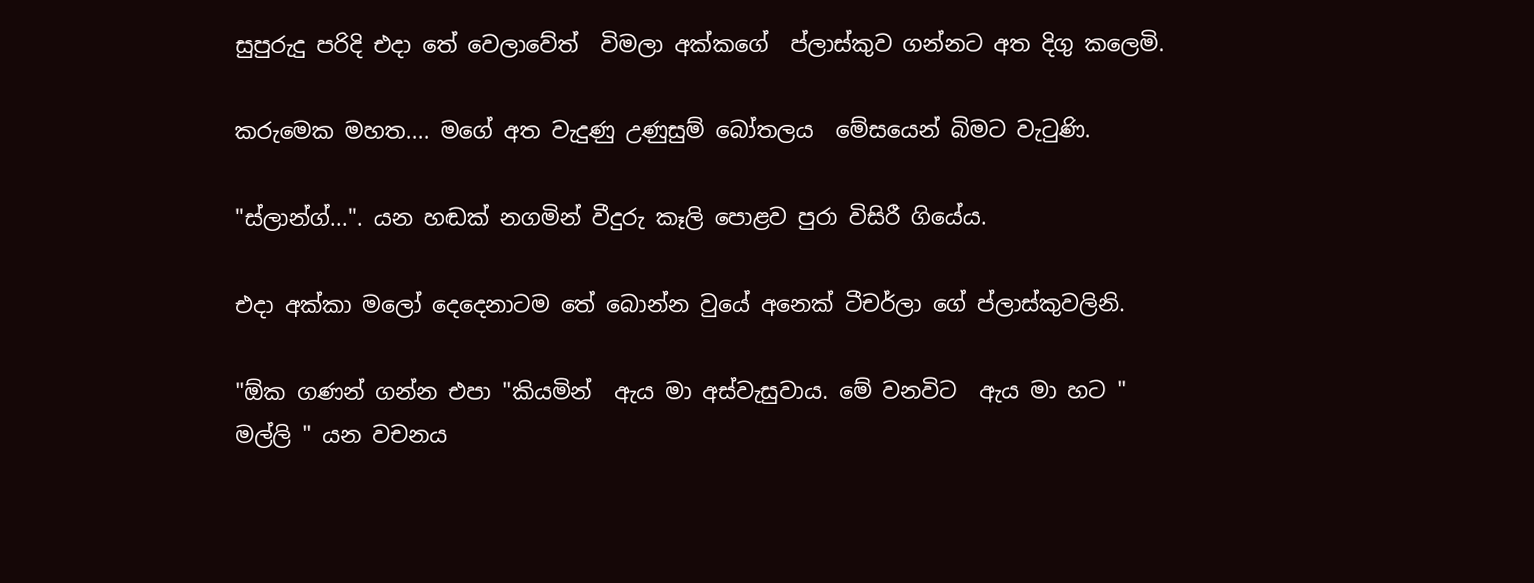සුපුරුදු පරිදි එදා තේ වෙලාවේත්  විමලා අක්කගේ  ප්ලාස්කුව ගන්නට අත දිගු කලෙමි.

කරුමෙක මහත.... මගේ අත වැදුණු උණුසුම් බෝතලය  මේසයෙන් බිමට වැටුණි.

"ස්ලාන්ග්...". යන හඬක් නගමින් වීදුරු කෑලි පොළව පුරා විසිරී ගියේය.

එදා අක්කා මලෝ දෙදෙනාටම තේ බොන්න වුයේ අනෙක් ටීචර්ලා ගේ ප්ලාස්කුවලිනි.

"ඕක ගණන් ගන්න එපා "කියමින්  ඇය මා අස්වැසුවාය. මේ වනවිට  ඇය මා හට " මල්ලි " යන වචනය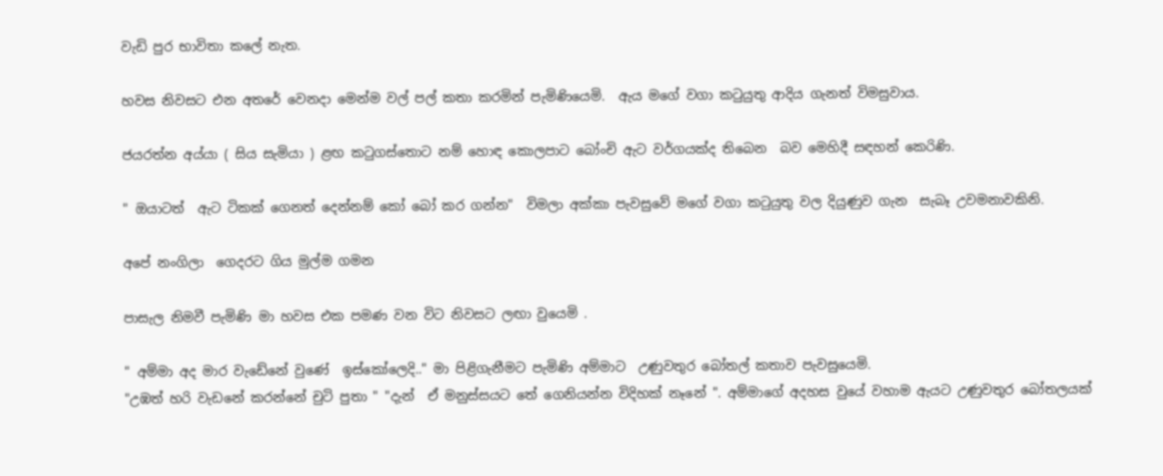වැඩි පුර භාවිතා කලේ නැත.

හවස නිවසට එන අතරේ වෙනදා මෙන්ම වල් පල් කතා කරමින් පැමිණියෙමි.  ඇය මගේ වගා කටුයුතු ආදිය ගැනත් විමසුවාය.

ජයරත්න අය්යා ( සිය සැමියා ) ළඟ කටුගස්තොට නම් හොඳ කොලපාට බෝංචි ඇට වර්ගයක්ද තිබෙන  බව මෙහිදී සඳහන් කෙරිණි.

" ඔයාටත්  ඇට ටිකක් ගෙනත් දෙන්නම් කෝ බෝ කර ගන්න"  විමලා අක්කා පැවසුවේ මගේ වගා කටුයුතු වල දියුණුව ගැන  සැබෑ උවමනාවකිනි.

අපේ නංගිලා  ගෙදරට ගිය මුල්ම ගමන

පාසැල නිමවී පැමිණි මා හවස එක පමණ වන විට නිවසට ලඟා වුයෙමි .

" අම්මා අද මාර වැඩේනේ වුණේ  ඉස්කෝලෙදි.." මා පිළිගැනීමට පැමිණි අම්මාට  උණුවතුර බෝතල් කතාව පැවසුයෙමි.
"උඹත් හරි වැඩනේ කරන්නේ චුටි පුතා " "දැන්  ඒ මනුස්සයට තේ ගෙනියන්න විදිහක් නෑනේ ". අම්මාගේ අදහස වුයේ වහාම ඇයට උණුවතුර බෝතලයක්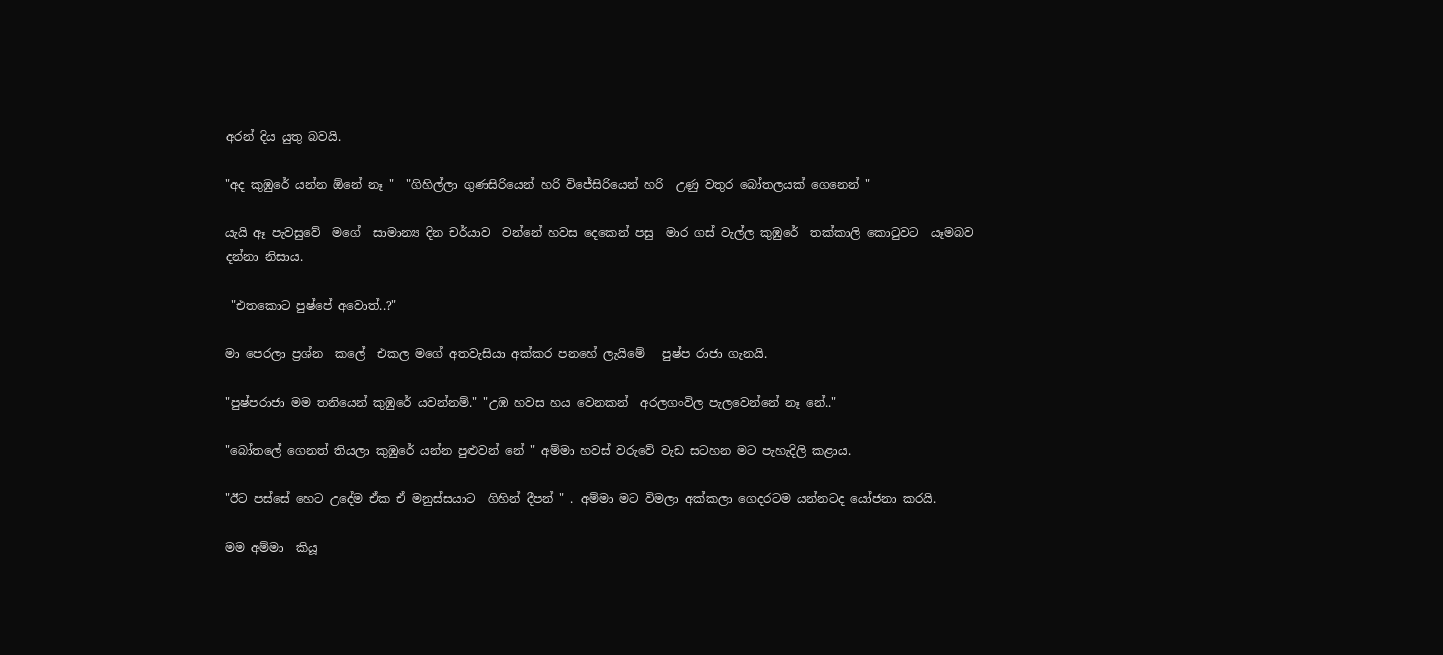අරන් දිය යුතු බවයි.

"අද කුඹුරේ යන්න ඕනේ නෑ "  "ගිහිල්ලා ගුණසිරියෙන් හරි විජේසිරියෙන් හරි  උණු වතුර බෝතලයක් ගෙනෙන් "

යැයි ඈ පැවසුවේ  මගේ  සාමාන්‍ය දින චර්යාව  වන්නේ හවස දෙකෙන් පසු  මාර ගස් වැල්ල කුඹුරේ  තක්කාලි කොටුවට  යෑමබව දන්නා නිසාය.

 "එතකොට පුෂ්පේ අවොත්..?"

මා පෙරලා ප්‍රශ්න  කලේ  එකල මගේ අතවැසියා අක්කර පනහේ ලැයිමේ   පුෂ්ප රාජා ගැනයි.

"පුෂ්පරාජා මම තනියෙන් කුඹුරේ යවන්නම්." "උඹ හවස හය වෙනකන්  අරලගංවිල පැලවෙන්නේ නෑ නේ.."

"බෝතලේ ගෙනත් තියලා කුඹුරේ යන්න පුළුවන් නේ " අම්මා හවස් වරුවේ වැඩ සටහන මට පැහැදිලි කළාය.

"ඊට පස්සේ හෙට උදේම ඒක ඒ මනුස්සයාට  ගිහින් දීපන් " . අම්මා මට විමලා අක්කලා ගෙදරටම යන්නටද යෝජනා කරයි.

මම අම්මා  කියූ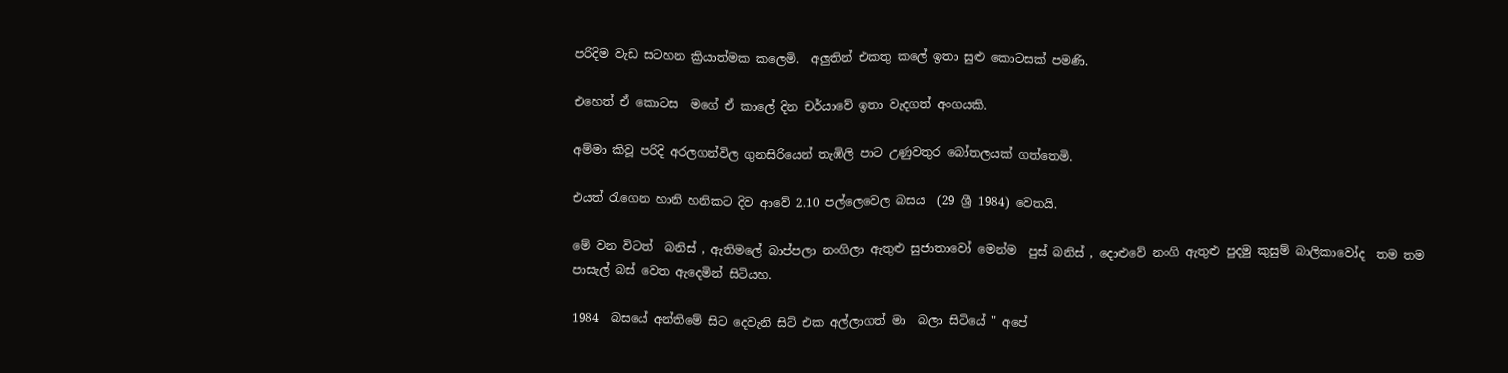පරිදිම වැඩ සටහන ක්‍රියාත්මක කලෙමි.  අලුතින් එකතු කලේ ඉතා සුළු කොටසක් පමණි.

එහෙත් ඒ කොටස  මගේ ඒ කාලේ දින චර්යාවේ ඉතා වැදගත් අංගයකි.

අම්මා කිවූ පරිදි අරලගන්විල ගුනසිරියෙන් තැඹිලි පාට උණුවතුර බෝතලයක් ගත්තෙමි.

එයත් රැගෙන හානි හනිකට දිව ආවේ 2.10 පල්ලෙවෙල බසය  (29 ශ්‍රී 1984) වෙතයි.

මේ වන විටත්  බනිස් , ඇතිමලේ බාප්පලා නංගිලා ඇතුළු සුජාතාවෝ මෙන්ම  පුස් බනිස් , දොළුවේ නංගි ඇතුළු පුදමු කුසුම් බාලිකාවෝද  තම තම පාසැල් බස් වෙත ඇදෙමින් සිටියහ.

1984  බසයේ අන්තිමේ සිට දෙවැනි සිට් එක අල්ලාගත් මා  බලා සිටියේ " අපේ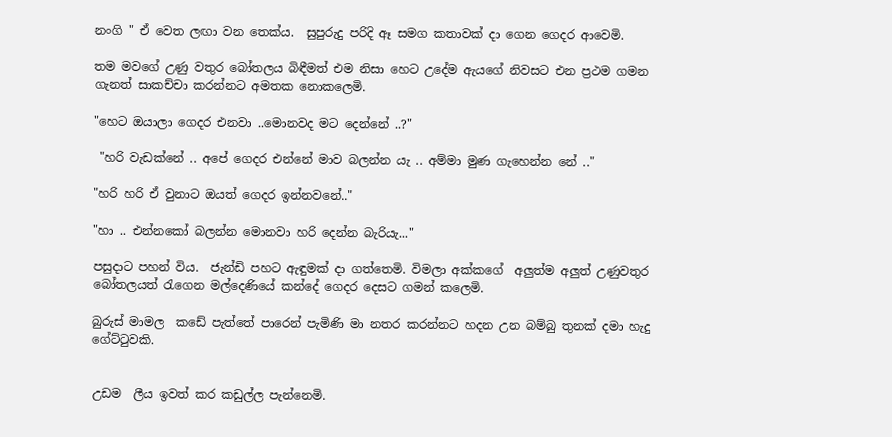නංගි " ඒ වෙත ලඟා වන තෙක්ය.  සුපුරුදු පරිදි ඈ සමග කතාවක් දා ගෙන ගෙදර ආවෙමි.

තම මවගේ උණු වතුර බෝතලය බිඳීමත් එම නිසා හෙට උදේම ඇයගේ නිවසට එන ප්‍රථම ගමන ගැනත් සාකච්චා කරන්නට අමතක නොකලෙමි.

"හෙට ඔයාලා ගෙදර එනවා ..මොනවද මට දෙන්නේ ..?"

 "හරි වැඩක්නේ .. අපේ ගෙදර එන්නේ මාව බලන්න යැ .. අම්මා මුණ ගැහෙන්න නේ .."

"හරි හරි ඒ වුනාට ඔයත් ගෙදර ඉන්නවනේ.."

"හා .. එන්නකෝ බලන්න මොනවා හරි දෙන්න බැරියැ..."

පසුදාට පහන් විය.  ජැන්ඩි පහට ඇඳුමක් දා ගත්තෙමි. විමලා අක්කගේ  අලුත්ම අලුත් උණුවතුර බෝතලයත් රැගෙන මල්දෙණියේ කන්දේ ගෙදර දෙසට ගමන් කලෙමි.

බුරුස් මාමල  කඩේ පැත්තේ පාරෙන් පැමිණි මා නතර කරන්නට හදන උන බම්බු තුනක් දමා හැදු ගේට්ටුවකි.


උඩම  ලීය ඉවත් කර කඩුල්ල පැන්නෙමි.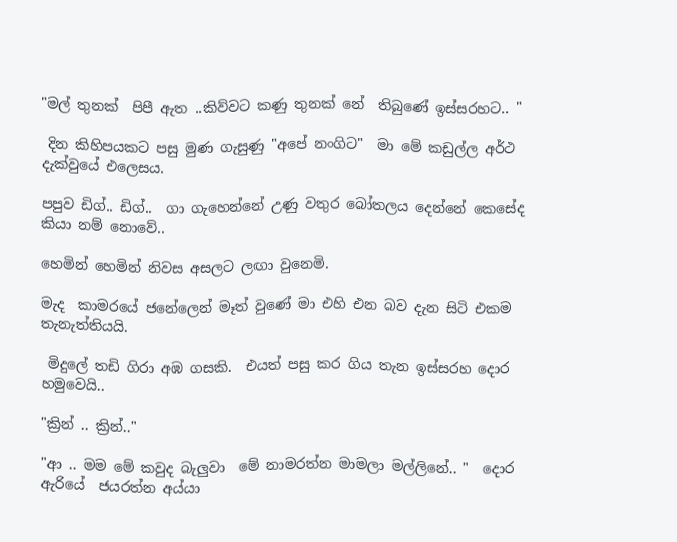"මල් තුනක්  පිපී ඇත ..කිව්වට කණු තුනක් නේ  තිබුණේ ඉස්සරහට.. "

 දින කිහිපයකට පසු මුණ ගැසුණු "අපේ නංගිට"  මා මේ කඩුල්ල අර්ථ දැක්වුයේ එලෙසය.

පපුව ඩිග්.. ඩිග්..  ගා ගැහෙන්නේ උණු වතුර බෝතලය දෙන්නේ කෙසේද කියා නම් නොවේ..

හෙමින් හෙමින් නිවස අසලට ලඟා වුනෙමි.

මැද  කාමරයේ ජනේලෙන් මෑත් වුණේ මා එහි එන බව දැන සිටි එකම තැනැත්තියයි.

 මිදුලේ තඩි ගිරා අඹ ගසකි.  එයත් පසු කර ගිය තැන ඉස්සරහ දොර හමුවෙයි..

"ක්‍රින් .. ක්‍රින්.."

"ආ .. මම මේ කවුද බැලුවා  මේ නාමරත්න මාමලා මල්ලිනේ.. "  දොර ඇරියේ  ජයරත්න අය්යා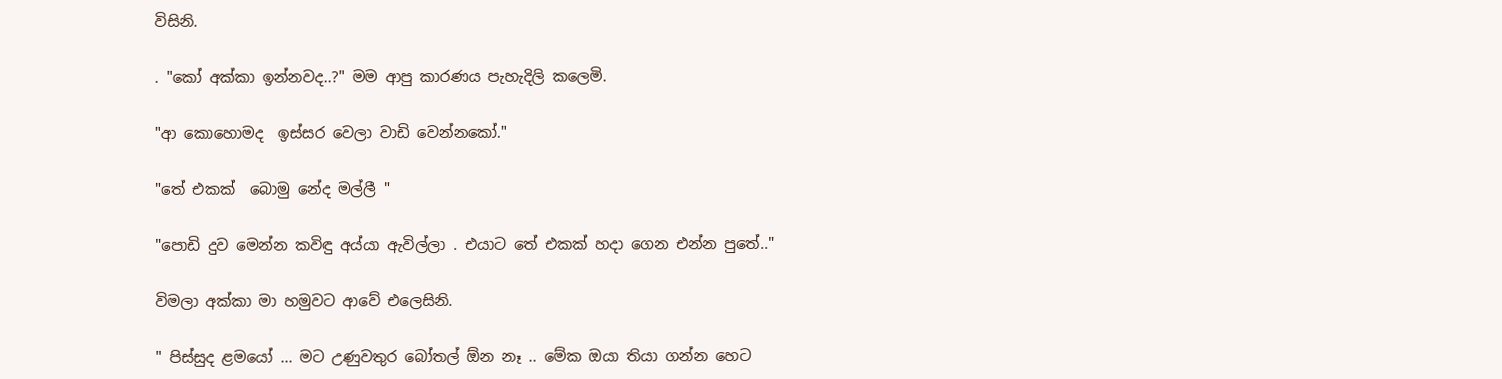විසිනි.

. "කෝ අක්කා ඉන්නවද..?" මම ආපු කාරණය පැහැදිලි කලෙමි.

"ආ කොහොමද  ඉස්සර වෙලා වාඩි වෙන්නකෝ."

"තේ එකක්  බොමු නේද මල්ලී "

"පොඩි දුව මෙන්න කවිඳු අය්යා ඇවිල්ලා . එයාට තේ එකක් හදා ගෙන එන්න පුතේ.."

විමලා අක්කා මා හමුවට ආවේ එලෙසිනි.

" පිස්සුද ළමයෝ ... මට උණුවතුර බෝතල් ඕන නෑ .. මේක ඔයා තියා ගන්න හෙට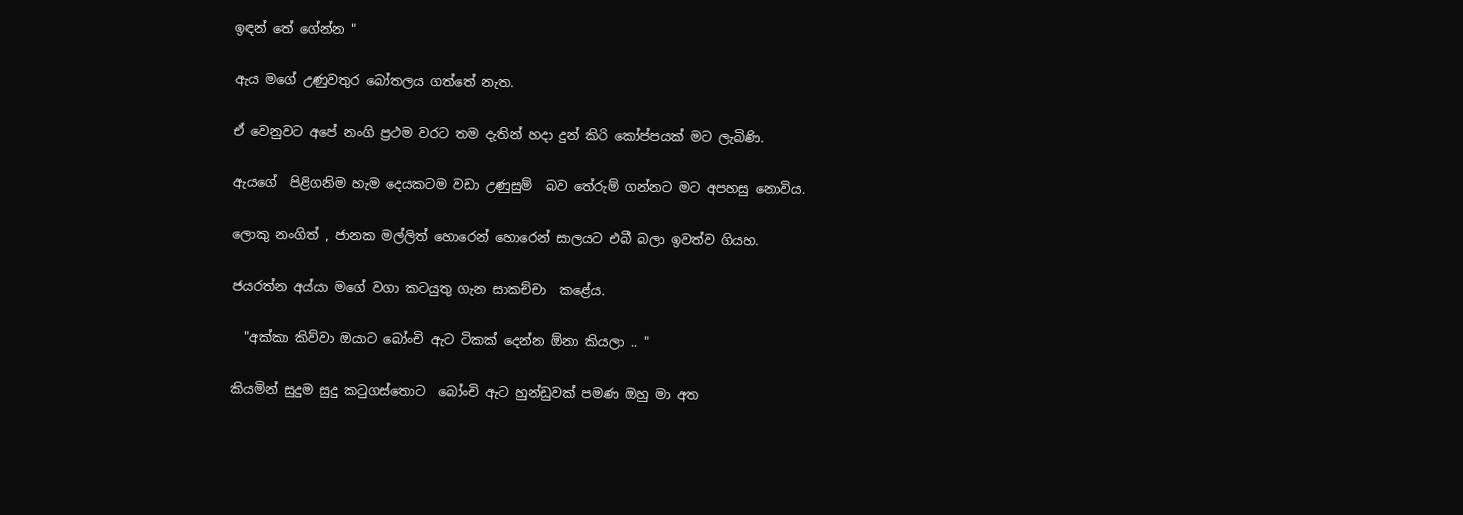ඉඳන් තේ ගේන්න "

ඇය මගේ උණුවතුර බෝතලය ගත්තේ නැත.

ඒ වෙනුවට අපේ නංගි ප්‍රථම වරට තම දැතින් හදා දුන් කිරි කෝප්පයක් මට ලැබිණි.

ඇයගේ  පිළිගනිම හැම දෙයකටම වඩා උණුසුම්  බව තේරුම් ගන්නට මට අපහසු නොවිය.

ලොකු නංගිත් , ජානක මල්ලිත් හොරෙන් හොරෙන් සාලයට එබී බලා ඉවත්ව ගියහ.

ජයරත්න අය්යා මගේ වගා කටයුතු ගැන සාකච්චා  කළේය.

  "අක්කා කිව්වා ඔයාට බෝංචි ඇට ටිකක් දෙන්න ඕනා කියලා .. "

කියමින් සුදුම සුදු කටුගස්තොට  බෝංචි ඇට හුන්ඩුවක් පමණ ඔහු මා අත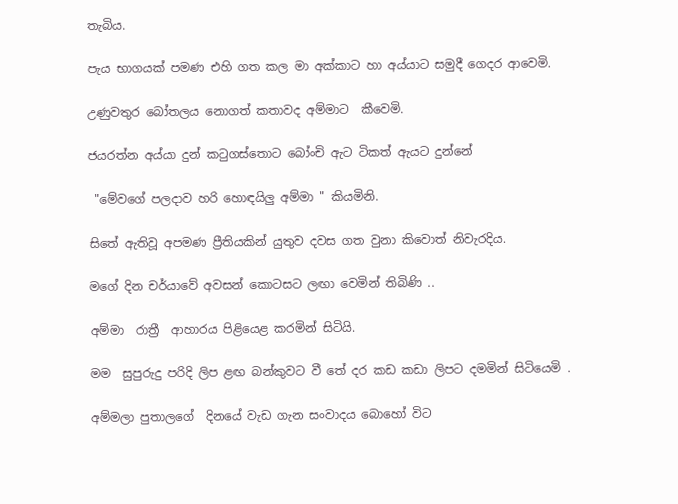තැබිය.

පැය භාගයක් පමණ එහි ගත කල මා අක්කාට හා අය්යාට සමුදී ගෙදර ආවෙමි.

උණුවතුර බෝතලය නොගත් කතාවද අම්මාට  කීවෙමි.

ජයරත්න අය්යා දුන් කටුගස්තොට බෝංචි ඇට ටිකත් ඇයට දුන්නේ

 "මේවගේ පලදාව හරි හොඳයිලු අම්මා " කියමිනි.

සිතේ ඇතිවූ අපමණ ප්‍රීතියකින් යුතුව දවස ගත වුනා කිවොත් නිවැරදිය.

මගේ දින චර්යාවේ අවසන් කොටසට ලඟා වෙමින් තිබිණි ..

අම්මා  රාත්‍රී  ආහාරය පිළියෙළ කරමින් සිටියි.

මම  සුපුරුදු පරිදි ලිප ළඟ බන්කුවට වී තේ දර කඩ කඩා ලිපට දමමින් සිටියෙමි .

අම්මලා පුතාලගේ  දිනයේ වැඩ ගැන සංවාදය බොහෝ විට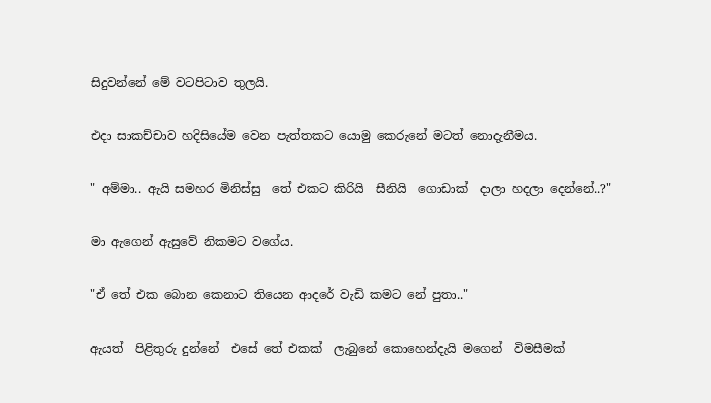සිදුවන්නේ මේ වටපිටාව තුලයි.

එදා සාකච්චාව හදිසියේම වෙන පැත්තකට යොමු කෙරුනේ මටත් නොදැනීමය.

" අම්මා.. ඇයි සමහර මිනිස්සු  තේ එකට කිරියි  සීනියි  ගොඩාක්  දාලා හදලා දෙන්නේ..?"

මා ඇගෙන් ඇසුවේ නිකමට වගේය.

"ඒ තේ එක බොන කෙනාට තියෙන ආදරේ වැඩි කමට නේ පුතා.."

ඇයත්  පිළිතුරු දුන්නේ  එසේ තේ එකක්  ලැබුනේ කොහෙන්දැයි මගෙන්  විමසීමක්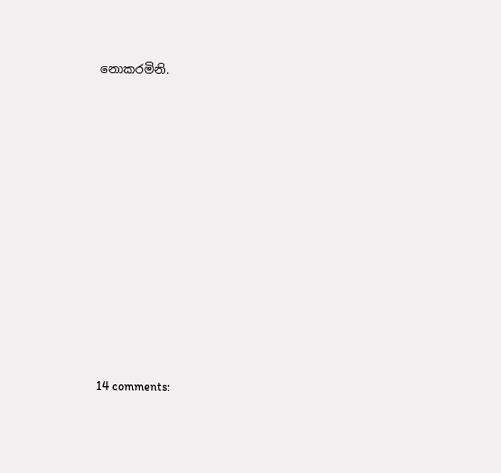නොකරමිනි.














14 comments: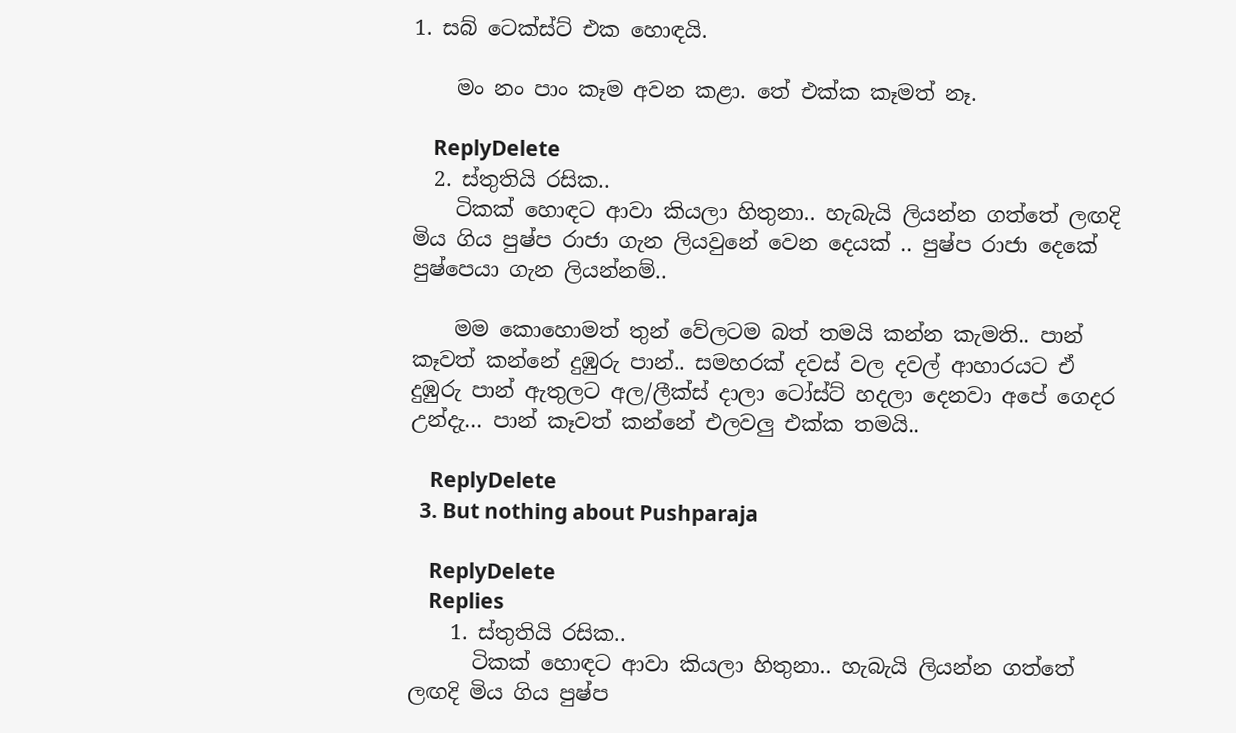1. සබ් ටෙක්ස්ට් එක හොඳයි.

    මං නං පාං කෑම අවන කළා. තේ එක්ක කෑමත් නෑ.

    ReplyDelete
  2. ස්තුතියි රසික..
    ටිකක් හොඳට ආවා කියලා හිතුනා.. හැබැයි ලියන්න ගත්තේ ලඟදි මිය ගිය පුෂ්ප රාජා ගැන ලියවුනේ වෙන දෙයක් .. පුෂ්ප රාජා දෙකේ පුෂ්පෙයා ගැන ලියන්නම්..

    මම කොහොමත් තුන් වේලටම බත් තමයි කන්න කැමති.. පාන් කෑවත් කන්නේ දුඹුරු පාන්.. සමහරක් දවස් වල දවල් ආහාරයට ඒ දුඹුරු පාන් ඇතුලට අල/ලීක්ස් දාලා ටෝස්ට් හදලා දෙනවා අපේ ගෙදර උන්දැ... පාන් කෑවත් කන්නේ එලවලු එක්ක තමයි..

    ReplyDelete
  3. But nothing about Pushparaja

    ReplyDelete
    Replies
    1. ස්තුතියි රසික..
      ටිකක් හොඳට ආවා කියලා හිතුනා.. හැබැයි ලියන්න ගත්තේ ලඟදි මිය ගිය පුෂ්ප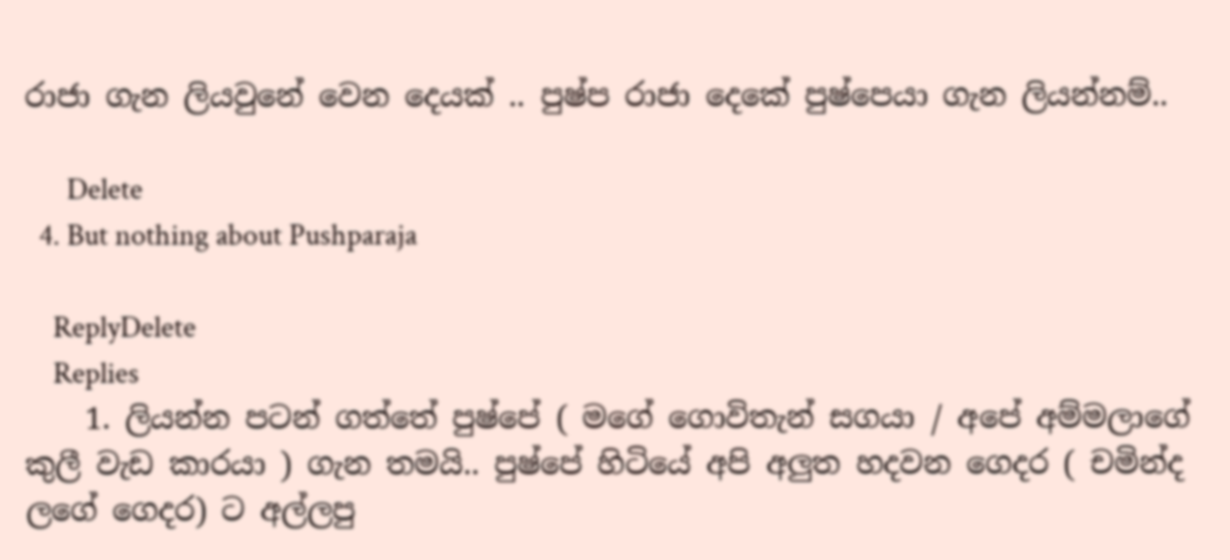රාජා ගැන ලියවුනේ වෙන දෙයක් .. පුෂ්ප රාජා දෙකේ පුෂ්පෙයා ගැන ලියන්නම්..

      Delete
  4. But nothing about Pushparaja

    ReplyDelete
    Replies
    1. ලියන්න පටන් ගත්තේ පුෂ්පේ ( මගේ ගොවිතැන් සගයා / අපේ අම්මලාගේ කුලී වැඩ කාරයා ) ගැන තමයි.. පුෂ්පේ හිටියේ අපි අලුත හදවන ගෙදර ( චමින්ද ලගේ ගෙදර) ට අල්ලපු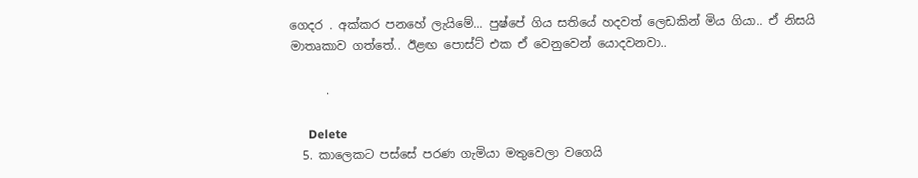ගෙදර . අක්කර පනහේ ලැයිමේ... පුෂ්පේ ගිය සතියේ හදවත් ලෙඩකින් මිය ගියා.. ඒ නිසයි මාතෘකාව ගත්තේ.. ඊළඟ පොස්ට් එක ඒ වෙනුවෙන් යොදවනවා..

      .

      Delete
  5. කාලෙකට පස්සේ පරණ ගැමියා මතුවෙලා වගෙයි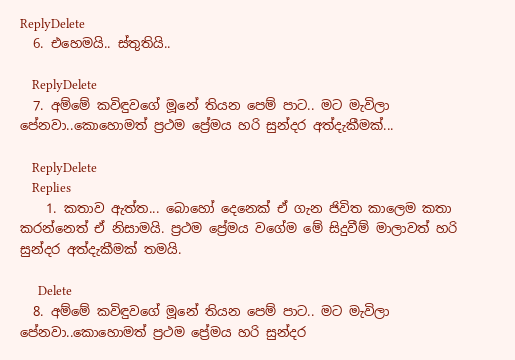ReplyDelete
  6. එහෙමයි.. ස්තුතියි..

    ReplyDelete
  7. අම්මේ කවිඳුවගේ මූනේ තියන පෙම් පාට.. මට මැවිලා පේනවා..කොහොමත් ප්‍රථම ප්‍රේමය හරි සුන්දර අත්දැකීමක්...

    ReplyDelete
    Replies
    1. කතාව ඇත්ත... බොහෝ දෙනෙක් ඒ ගැන ජිවිත කාලෙම කතා කරන්නෙත් ඒ නිසාමයි. ප්‍රථම ප්‍රේමය වගේම මේ සිදුවීම් මාලාවත් හරි සුන්දර අත්දැකීමක් තමයි.

      Delete
  8. අම්මේ කවිඳුවගේ මූනේ තියන පෙම් පාට.. මට මැවිලා පේනවා..කොහොමත් ප්‍රථම ප්‍රේමය හරි සුන්දර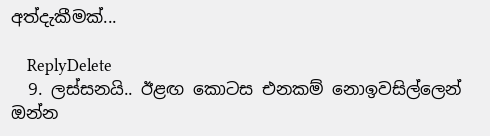අත්දැකීමක්...

    ReplyDelete
  9. ලස්සනයි.. ඊළඟ කොටස එනකම් නොඉවසිල්ලෙන් ඔන්න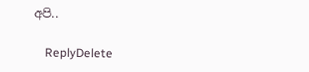අපි..

    ReplyDelete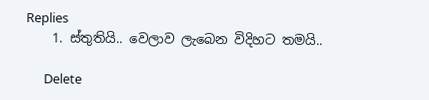Replies
    1. ස්තුතියි.. වෙලාව ලැබෙන විදිහට තමයි..

      Delete